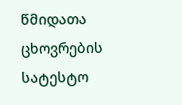წმიდათა ცხოვრების სატესტო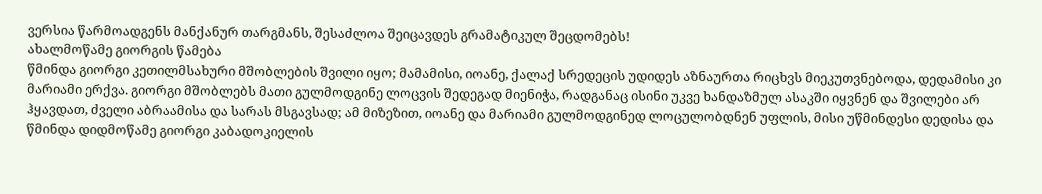ვერსია წარმოადგენს მანქანურ თარგმანს, შესაძლოა შეიცავდეს გრამატიკულ შეცდომებს!
ახალმოწამე გიორგის წამება
წმინდა გიორგი კეთილმსახური მშობლების შვილი იყო; მამამისი, იოანე, ქალაქ სრედეცის უდიდეს აზნაურთა რიცხვს მიეკუთვნებოდა, დედამისი კი მარიამი ერქვა. გიორგი მშობლებს მათი გულმოდგინე ლოცვის შედეგად მიენიჭა, რადგანაც ისინი უკვე ხანდაზმულ ასაკში იყვნენ და შვილები არ ჰყავდათ, ძველი აბრაამისა და სარას მსგავსად; ამ მიზეზით, იოანე და მარიამი გულმოდგინედ ლოცულობდნენ უფლის, მისი უწმინდესი დედისა და წმინდა დიდმოწამე გიორგი კაბადოკიელის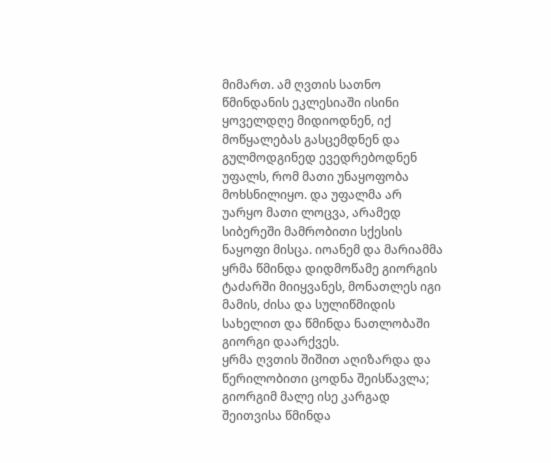მიმართ. ამ ღვთის სათნო წმინდანის ეკლესიაში ისინი ყოველდღე მიდიოდნენ, იქ მოწყალებას გასცემდნენ და გულმოდგინედ ევედრებოდნენ უფალს, რომ მათი უნაყოფობა მოხსნილიყო. და უფალმა არ უარყო მათი ლოცვა, არამედ სიბერეში მამრობითი სქესის ნაყოფი მისცა. იოანემ და მარიამმა ყრმა წმინდა დიდმოწამე გიორგის ტაძარში მიიყვანეს, მონათლეს იგი მამის, ძისა და სულიწმიდის სახელით და წმინდა ნათლობაში გიორგი დაარქვეს.
ყრმა ღვთის შიშით აღიზარდა და წერილობითი ცოდნა შეისწავლა; გიორგიმ მალე ისე კარგად შეითვისა წმინდა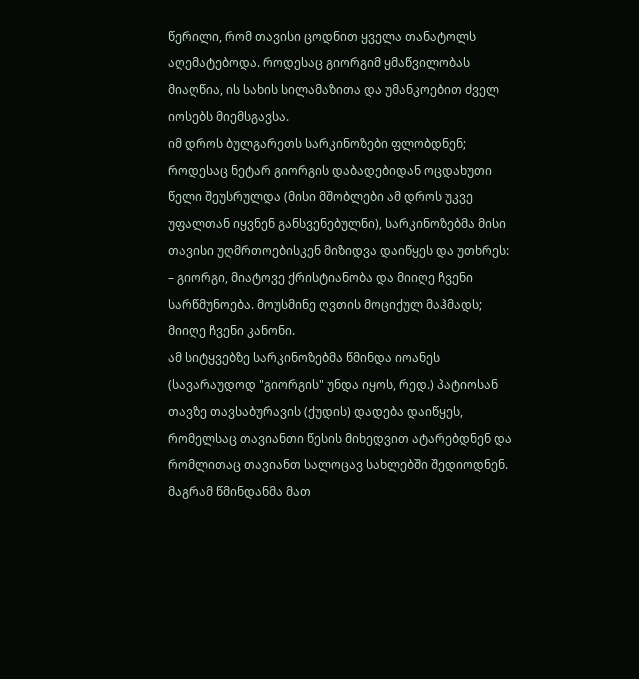წერილი, რომ თავისი ცოდნით ყველა თანატოლს აღემატებოდა. როდესაც გიორგიმ ყმაწვილობას მიაღწია, ის სახის სილამაზითა და უმანკოებით ძველ იოსებს მიემსგავსა.
იმ დროს ბულგარეთს სარკინოზები ფლობდნენ; როდესაც ნეტარ გიორგის დაბადებიდან ოცდახუთი წელი შეუსრულდა (მისი მშობლები ამ დროს უკვე უფალთან იყვნენ განსვენებულნი), სარკინოზებმა მისი თავისი უღმრთოებისკენ მიზიდვა დაიწყეს და უთხრეს:
– გიორგი, მიატოვე ქრისტიანობა და მიიღე ჩვენი სარწმუნოება. მოუსმინე ღვთის მოციქულ მაჰმადს; მიიღე ჩვენი კანონი.
ამ სიტყვებზე სარკინოზებმა წმინდა იოანეს (სავარაუდოდ "გიორგის" უნდა იყოს, რედ.) პატიოსან თავზე თავსაბურავის (ქუდის) დადება დაიწყეს, რომელსაც თავიანთი წესის მიხედვით ატარებდნენ და რომლითაც თავიანთ სალოცავ სახლებში შედიოდნენ. მაგრამ წმინდანმა მათ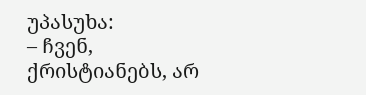უპასუხა:
– ჩვენ, ქრისტიანებს, არ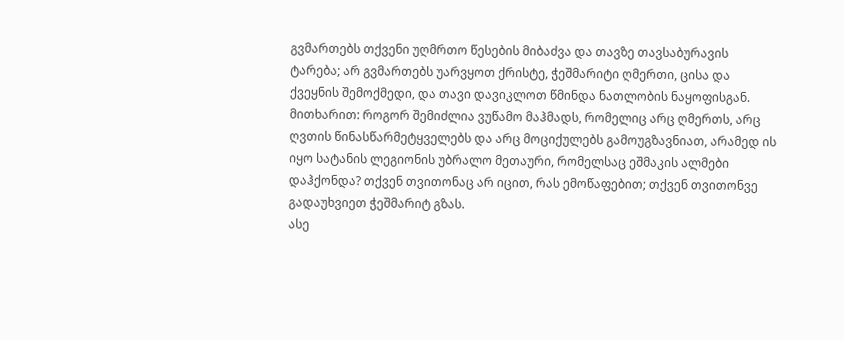გვმართებს თქვენი უღმრთო წესების მიბაძვა და თავზე თავსაბურავის ტარება; არ გვმართებს უარვყოთ ქრისტე, ჭეშმარიტი ღმერთი, ცისა და ქვეყნის შემოქმედი, და თავი დავიკლოთ წმინდა ნათლობის ნაყოფისგან. მითხარით: როგორ შემიძლია ვუწამო მაჰმადს, რომელიც არც ღმერთს, არც ღვთის წინასწარმეტყველებს და არც მოციქულებს გამოუგზავნიათ, არამედ ის იყო სატანის ლეგიონის უბრალო მეთაური, რომელსაც ეშმაკის ალმები დაჰქონდა? თქვენ თვითონაც არ იცით, რას ემოწაფებით; თქვენ თვითონვე გადაუხვიეთ ჭეშმარიტ გზას.
ასე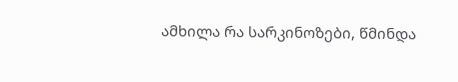ამხილა რა სარკინოზები, წმინდა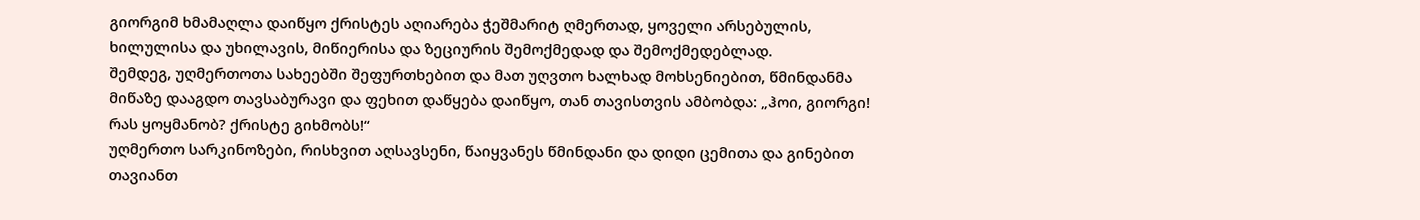გიორგიმ ხმამაღლა დაიწყო ქრისტეს აღიარება ჭეშმარიტ ღმერთად, ყოველი არსებულის, ხილულისა და უხილავის, მიწიერისა და ზეციურის შემოქმედად და შემოქმედებლად.
შემდეგ, უღმერთოთა სახეებში შეფურთხებით და მათ უღვთო ხალხად მოხსენიებით, წმინდანმა მიწაზე დააგდო თავსაბურავი და ფეხით დაწყება დაიწყო, თან თავისთვის ამბობდა: „ჰოი, გიორგი! რას ყოყმანობ? ქრისტე გიხმობს!“
უღმერთო სარკინოზები, რისხვით აღსავსენი, წაიყვანეს წმინდანი და დიდი ცემითა და გინებით თავიანთ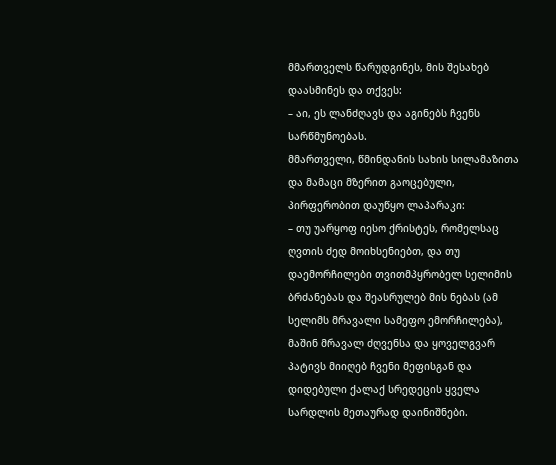მმართველს წარუდგინეს, მის შესახებ დაასმინეს და თქვეს:
– აი, ეს ლანძღავს და აგინებს ჩვენს სარწმუნოებას.
მმართველი, წმინდანის სახის სილამაზითა და მამაცი მზერით გაოცებული, პირფერობით დაუწყო ლაპარაკი:
– თუ უარყოფ იესო ქრისტეს, რომელსაც ღვთის ძედ მოიხსენიებთ, და თუ დაემორჩილები თვითმპყრობელ სელიმის ბრძანებას და შეასრულებ მის ნებას (ამ სელიმს მრავალი სამეფო ემორჩილება), მაშინ მრავალ ძღვენსა და ყოველგვარ პატივს მიიღებ ჩვენი მეფისგან და დიდებული ქალაქ სრედეცის ყველა სარდლის მეთაურად დაინიშნები.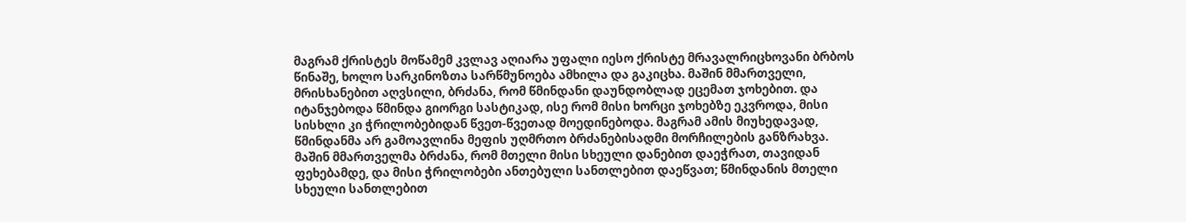მაგრამ ქრისტეს მოწამემ კვლავ აღიარა უფალი იესო ქრისტე მრავალრიცხოვანი ბრბოს წინაშე, ხოლო სარკინოზთა სარწმუნოება ამხილა და გაკიცხა. მაშინ მმართველი, მრისხანებით აღვსილი, ბრძანა, რომ წმინდანი დაუნდობლად ეცემათ ჯოხებით. და იტანჯებოდა წმინდა გიორგი სასტიკად, ისე რომ მისი ხორცი ჯოხებზე ეკვროდა, მისი სისხლი კი ჭრილობებიდან წვეთ-წვეთად მოედინებოდა. მაგრამ ამის მიუხედავად, წმინდანმა არ გამოავლინა მეფის უღმრთო ბრძანებისადმი მორჩილების განზრახვა.
მაშინ მმართველმა ბრძანა, რომ მთელი მისი სხეული დანებით დაეჭრათ, თავიდან ფეხებამდე, და მისი ჭრილობები ანთებული სანთლებით დაეწვათ; წმინდანის მთელი სხეული სანთლებით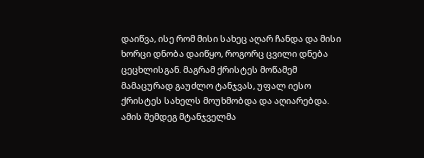დაიწვა, ისე რომ მისი სახეც აღარ ჩანდა და მისი ხორცი დნობა დაიწყო, როგორც ცვილი დნება ცეცხლისგან. მაგრამ ქრისტეს მოწამემ მამაცურად გაუძლო ტანჯვას, უფალ იესო ქრისტეს სახელს მოუხმობდა და აღიარებდა.
ამის შემდეგ მტანჯველმა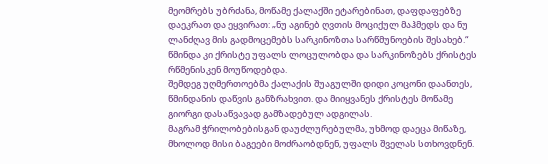მეომრებს უბრძანა, მოწამე ქალაქში ეტარებინათ, დაფდაფებზე დაეკრათ და ეყვირათ: „ნუ აგინებ ღვთის მოციქულ მაჰმედს და ნუ ლანძღავ მის გადმოცემებს სარკინოზთა სარწმუნოების შესახებ.“
წმინდა კი ქრისტე უფალს ლოცულობდა და სარკინოზებს ქრისტეს რწმენისკენ მოუწოდებდა.
შემდეგ უღმერთოებმა ქალაქის შუაგულში დიდი კოცონი დაანთეს, წმინდანის დაწვის განზრახვით. და მიიყვანეს ქრისტეს მოწამე გიორგი დასაწვავად გამზადებულ ადგილას.
მაგრამ ჭრილობებისგან დაუძლურებულმა, უხმოდ დაეცა მიწაზე, მხოლოდ მისი ბაგეები მოძრაობდნენ, უფალს შველას სთხოვდნენ.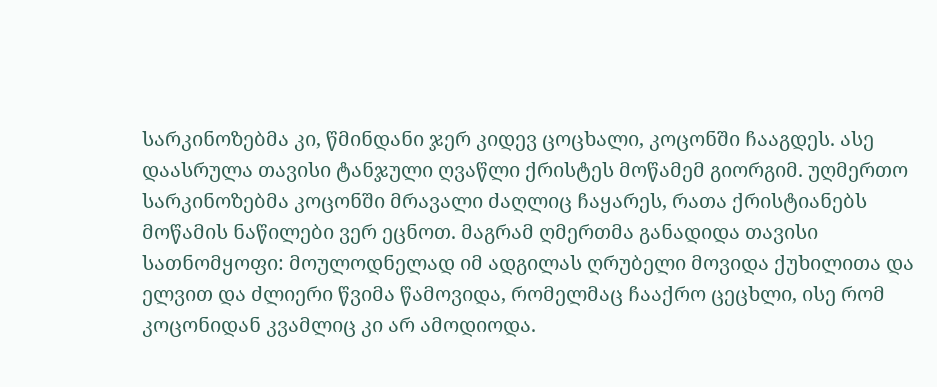სარკინოზებმა კი, წმინდანი ჯერ კიდევ ცოცხალი, კოცონში ჩააგდეს. ასე დაასრულა თავისი ტანჯული ღვაწლი ქრისტეს მოწამემ გიორგიმ. უღმერთო სარკინოზებმა კოცონში მრავალი ძაღლიც ჩაყარეს, რათა ქრისტიანებს მოწამის ნაწილები ვერ ეცნოთ. მაგრამ ღმერთმა განადიდა თავისი სათნომყოფი: მოულოდნელად იმ ადგილას ღრუბელი მოვიდა ქუხილითა და ელვით და ძლიერი წვიმა წამოვიდა, რომელმაც ჩააქრო ცეცხლი, ისე რომ კოცონიდან კვამლიც კი არ ამოდიოდა.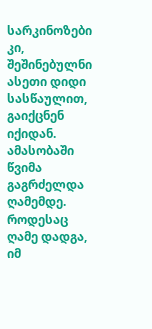სარკინოზები კი, შეშინებულნი ასეთი დიდი სასწაულით, გაიქცნენ იქიდან. ამასობაში წვიმა გაგრძელდა ღამემდე.
როდესაც ღამე დადგა, იმ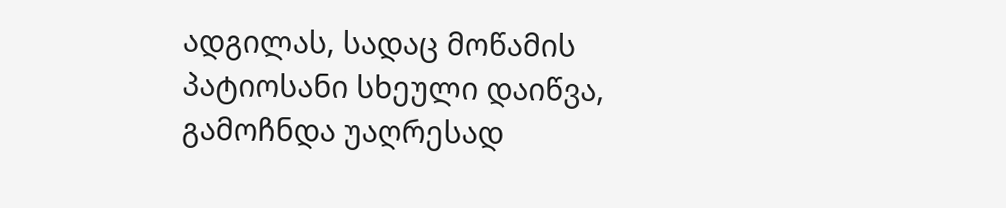ადგილას, სადაც მოწამის პატიოსანი სხეული დაიწვა, გამოჩნდა უაღრესად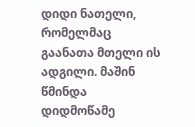დიდი ნათელი, რომელმაც გაანათა მთელი ის ადგილი. მაშინ წმინდა დიდმოწამე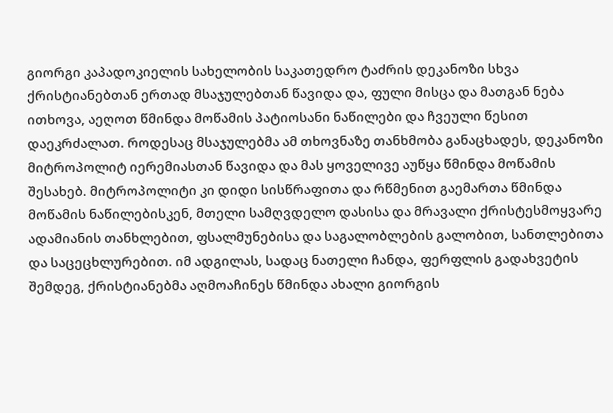გიორგი კაპადოკიელის სახელობის საკათედრო ტაძრის დეკანოზი სხვა ქრისტიანებთან ერთად მსაჯულებთან წავიდა და, ფული მისცა და მათგან ნება ითხოვა, აეღოთ წმინდა მოწამის პატიოსანი ნაწილები და ჩვეული წესით დაეკრძალათ. როდესაც მსაჯულებმა ამ თხოვნაზე თანხმობა განაცხადეს, დეკანოზი მიტროპოლიტ იერემიასთან წავიდა და მას ყოველივე აუწყა წმინდა მოწამის შესახებ. მიტროპოლიტი კი დიდი სისწრაფითა და რწმენით გაემართა წმინდა მოწამის ნაწილებისკენ, მთელი სამღვდელო დასისა და მრავალი ქრისტესმოყვარე ადამიანის თანხლებით, ფსალმუნებისა და საგალობლების გალობით, სანთლებითა და საცეცხლურებით. იმ ადგილას, სადაც ნათელი ჩანდა, ფერფლის გადახვეტის შემდეგ, ქრისტიანებმა აღმოაჩინეს წმინდა ახალი გიორგის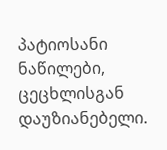პატიოსანი ნაწილები, ცეცხლისგან დაუზიანებელი.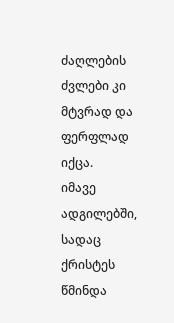ძაღლების ძვლები კი მტვრად და ფერფლად იქცა.
იმავე ადგილებში, სადაც ქრისტეს წმინდა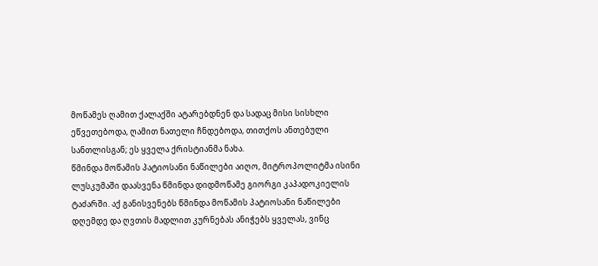მოწამეს ღამით ქალაქში ატარებდნენ და სადაც მისი სისხლი ეწვეთებოდა, ღამით ნათელი ჩნდებოდა, თითქოს ანთებული სანთლისგან; ეს ყველა ქრისტიანმა ნახა.
წმინდა მოწამის პატიოსანი ნაწილები აიღო, მიტროპოლიტმა ისინი ლუსკუმაში დაასვენა წმინდა დიდმოწამე გიორგი კაპადოკიელის ტაძარში. აქ განისვენებს წმინდა მოწამის პატიოსანი ნაწილები დღემდე და ღვთის მადლით კურნებას ანიჭებს ყველას, ვინც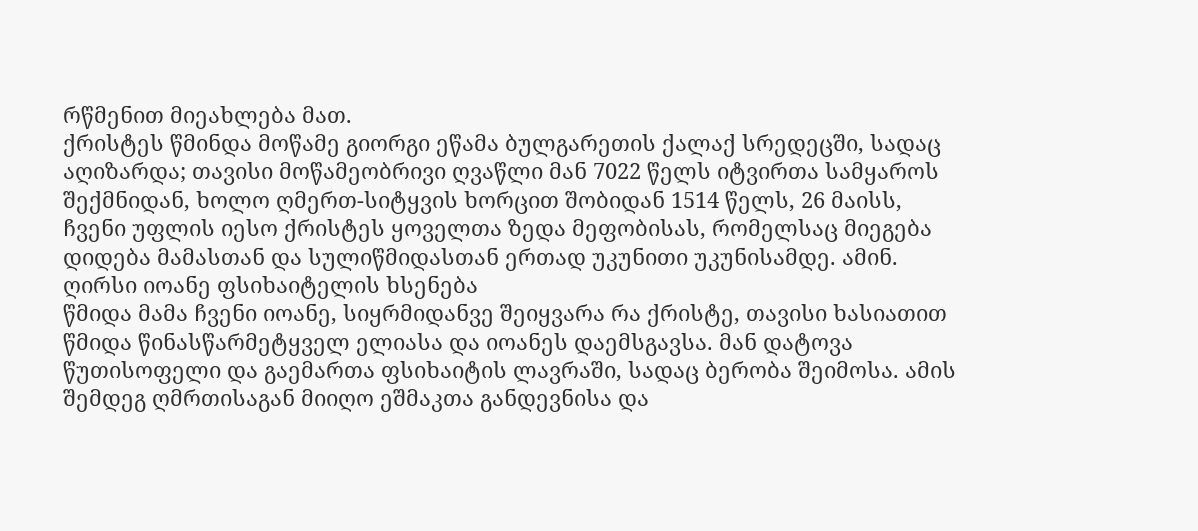რწმენით მიეახლება მათ.
ქრისტეს წმინდა მოწამე გიორგი ეწამა ბულგარეთის ქალაქ სრედეცში, სადაც აღიზარდა; თავისი მოწამეობრივი ღვაწლი მან 7022 წელს იტვირთა სამყაროს შექმნიდან, ხოლო ღმერთ-სიტყვის ხორცით შობიდან 1514 წელს, 26 მაისს, ჩვენი უფლის იესო ქრისტეს ყოველთა ზედა მეფობისას, რომელსაც მიეგება დიდება მამასთან და სულიწმიდასთან ერთად უკუნითი უკუნისამდე. ამინ.
ღირსი იოანე ფსიხაიტელის ხსენება
წმიდა მამა ჩვენი იოანე, სიყრმიდანვე შეიყვარა რა ქრისტე, თავისი ხასიათით წმიდა წინასწარმეტყველ ელიასა და იოანეს დაემსგავსა. მან დატოვა წუთისოფელი და გაემართა ფსიხაიტის ლავრაში, სადაც ბერობა შეიმოსა. ამის შემდეგ ღმრთისაგან მიიღო ეშმაკთა განდევნისა და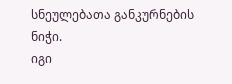სნეულებათა განკურნების ნიჭი.
იგი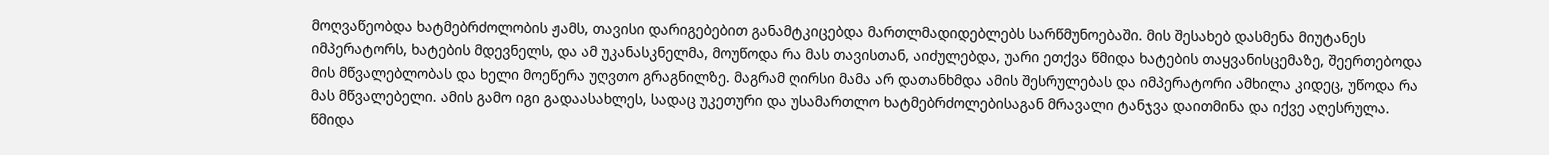მოღვაწეობდა ხატმებრძოლობის ჟამს, თავისი დარიგებებით განამტკიცებდა მართლმადიდებლებს სარწმუნოებაში. მის შესახებ დასმენა მიუტანეს იმპერატორს, ხატების მდევნელს, და ამ უკანასკნელმა, მოუწოდა რა მას თავისთან, აიძულებდა, უარი ეთქვა წმიდა ხატების თაყვანისცემაზე, შეერთებოდა მის მწვალებლობას და ხელი მოეწერა უღვთო გრაგნილზე. მაგრამ ღირსი მამა არ დათანხმდა ამის შესრულებას და იმპერატორი ამხილა კიდეც, უწოდა რა მას მწვალებელი. ამის გამო იგი გადაასახლეს, სადაც უკეთური და უსამართლო ხატმებრძოლებისაგან მრავალი ტანჯვა დაითმინა და იქვე აღესრულა.
წმიდა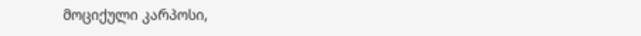მოციქული კარპოსი,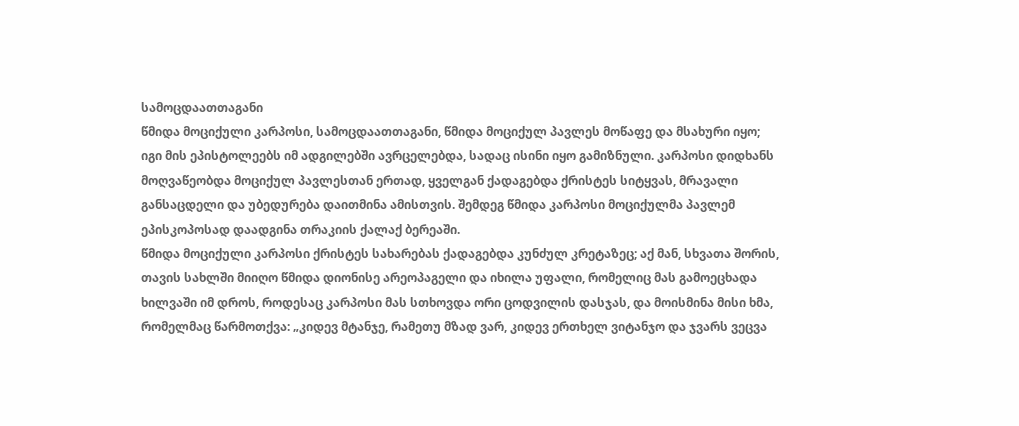სამოცდაათთაგანი
წმიდა მოციქული კარპოსი, სამოცდაათთაგანი, წმიდა მოციქულ პავლეს მოწაფე და მსახური იყო; იგი მის ეპისტოლეებს იმ ადგილებში ავრცელებდა, სადაც ისინი იყო გამიზნული. კარპოსი დიდხანს მოღვაწეობდა მოციქულ პავლესთან ერთად, ყველგან ქადაგებდა ქრისტეს სიტყვას, მრავალი განსაცდელი და უბედურება დაითმინა ამისთვის. შემდეგ წმიდა კარპოსი მოციქულმა პავლემ ეპისკოპოსად დაადგინა თრაკიის ქალაქ ბერეაში.
წმიდა მოციქული კარპოსი ქრისტეს სახარებას ქადაგებდა კუნძულ კრეტაზეც; აქ მან, სხვათა შორის, თავის სახლში მიიღო წმიდა დიონისე არეოპაგელი და იხილა უფალი, რომელიც მას გამოეცხადა ხილვაში იმ დროს, როდესაც კარპოსი მას სთხოვდა ორი ცოდვილის დასჯას, და მოისმინა მისი ხმა, რომელმაც წარმოთქვა: „კიდევ მტანჯე, რამეთუ მზად ვარ, კიდევ ერთხელ ვიტანჯო და ჯვარს ვეცვა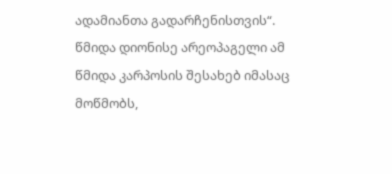ადამიანთა გადარჩენისთვის“.
წმიდა დიონისე არეოპაგელი ამ წმიდა კარპოსის შესახებ იმასაც მოწმობს,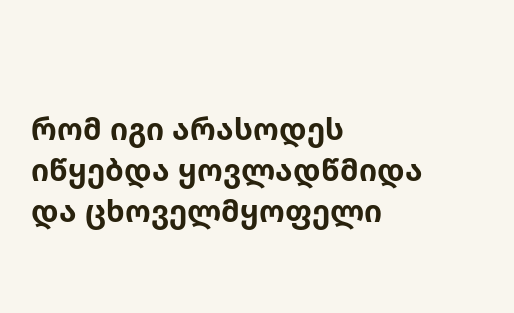რომ იგი არასოდეს იწყებდა ყოვლადწმიდა და ცხოველმყოფელი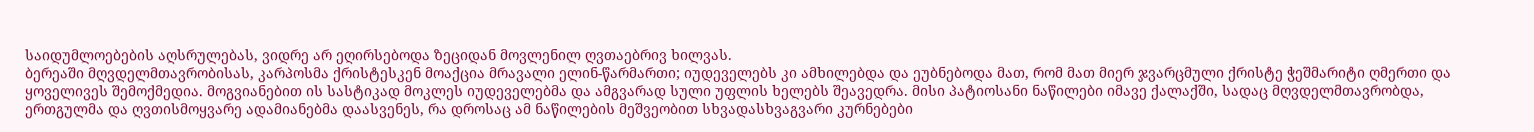საიდუმლოებების აღსრულებას, ვიდრე არ ეღირსებოდა ზეციდან მოვლენილ ღვთაებრივ ხილვას.
ბერეაში მღვდელმთავრობისას, კარპოსმა ქრისტესკენ მოაქცია მრავალი ელინ-წარმართი; იუდეველებს კი ამხილებდა და ეუბნებოდა მათ, რომ მათ მიერ ჯვარცმული ქრისტე ჭეშმარიტი ღმერთი და ყოველივეს შემოქმედია. მოგვიანებით ის სასტიკად მოკლეს იუდეველებმა და ამგვარად სული უფლის ხელებს შეავედრა. მისი პატიოსანი ნაწილები იმავე ქალაქში, სადაც მღვდელმთავრობდა, ერთგულმა და ღვთისმოყვარე ადამიანებმა დაასვენეს, რა დროსაც ამ ნაწილების მეშვეობით სხვადასხვაგვარი კურნებები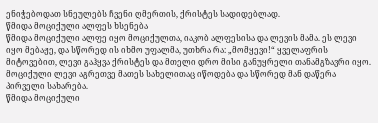ენიჭებოდათ სნეულებს ჩვენი ღმერთის, ქრისტეს სადიდებლად.
წმიდა მოციქული ალფეს ხსენება
წმიდა მოციქული ალფე იყო მოციქულთა, იაკობ ალფესისა და ლევის მამა. ეს ლევი იყო მებაჟე, და სწორედ ის იხმო უფალმა, უთხრა რა: „მომყევი!“ ყველაფრის მიტოვებით, ლევი გაჰყვა ქრისტეს და მთელი დრო მისი განუყრელი თანამგზავრი იყო.
მოციქული ლევი აგრეთვე მათეს სახელითაც იწოდება და სწორედ მან დაწერა პირველი სახარება.
წმიდა მოციქული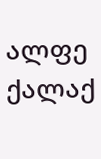ალფე ქალაქ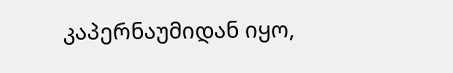კაპერნაუმიდან იყო,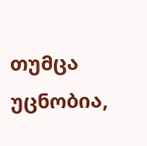თუმცა უცნობია,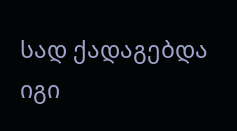სად ქადაგებდა იგი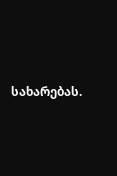სახარებას.